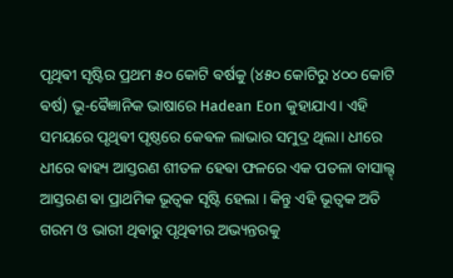ପୃଥିଵୀ ସୃଷ୍ଟିର ପ୍ରଥମ ୫୦ କୋଟି ଵର୍ଷକୁ (୪୫୦ କୋଟିରୁ ୪୦୦ କୋଟି ଵର୍ଷ) ଭୂ-ଵୈଜ୍ଞାନିକ ଭାଷାରେ Hadean Eon କୁହାଯାଏ। ଏହି ସମୟରେ ପୃଥିଵୀ ପୃଷ୍ଠରେ କେଵଳ ଲାଭାର ସମୁଦ୍ର ଥିଲା। ଧୀରେ ଧୀରେ ଵାହ୍ୟ ଆସ୍ତରଣ ଶୀତଳ ହେଵା ଫଳରେ ଏକ ପତଳା ବାସାଲ୍ଟ୍ ଆସ୍ତରଣ ଵା ପ୍ରାଥମିକ ଭୂତ୍ୱକ ସୃଷ୍ଟି ହେଲା । କିନ୍ତୁ ଏହି ଭୂତ୍ୱକ ଅତି ଗରମ ଓ ଭାରୀ ଥିଵାରୁ ପୃଥିଵୀର ଅଭ୍ୟନ୍ତରକୁ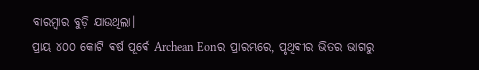ବାରମ୍ବାର ବୁଡ଼ି ଯାଉଥିଲା।
ପ୍ରାୟ ୪୦୦ କୋଟି ଵର୍ଷ ପୂର୍ଵେ Archean Eonର ପ୍ରାରମ୍ଭରେ, ପୃଥିଵୀର ଭିତର ଭାଗରୁ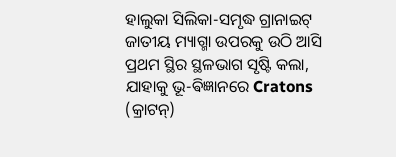ହାଲୁକା ସିଲିକା-ସମୃଦ୍ଧ ଗ୍ରାନାଇଟ୍ ଜାତୀୟ ମ୍ୟାଗ୍ମା ଉପରକୁ ଉଠି ଆସି ପ୍ରଥମ ସ୍ଥିର ସ୍ଥଳଭାଗ ସୃଷ୍ଟି କଲା, ଯାହାକୁ ଭୂ-ଵିଜ୍ଞାନରେ Cratons (କ୍ରାଟନ୍)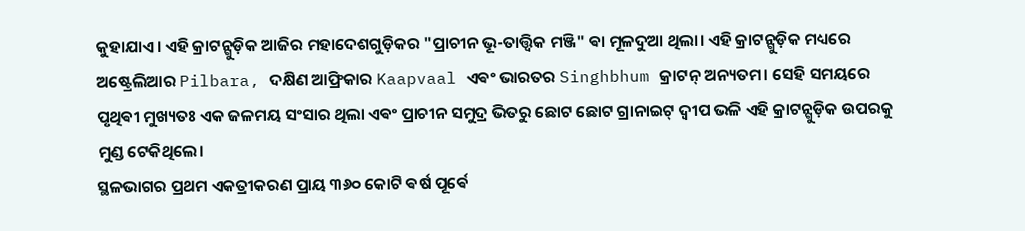କୁହାଯାଏ। ଏହି କ୍ରାଟନ୍ଗୁଡ଼ିକ ଆଜିର ମହାଦେଶଗୁଡ଼ିକର "ପ୍ରାଚୀନ ଭୂ-ତାତ୍ତ୍ଵିକ ମଞ୍ଜି" ଵା ମୂଳଦୁଆ ଥିଲା। ଏହି କ୍ରାଟନ୍ଗୁଡ଼ିକ ମଧ୍ୟରେ ଅଷ୍ଟ୍ରେଲିଆର Pilbara, ଦକ୍ଷିଣ ଆଫ୍ରିକାର Kaapvaal ଏଵଂ ଭାରତର Singhbhum କ୍ରାଟନ୍ ଅନ୍ୟତମ। ସେହି ସମୟରେ ପୃଥିଵୀ ମୁଖ୍ୟତଃ ଏକ ଜଳମୟ ସଂସାର ଥିଲା ଏଵଂ ପ୍ରାଚୀନ ସମୁଦ୍ର ଭିତରୁ ଛୋଟ ଛୋଟ ଗ୍ରାନାଇଟ୍ ଦ୍ୱୀପ ଭଳି ଏହି କ୍ରାଟନ୍ଗୁଡ଼ିକ ଉପରକୁ ମୁଣ୍ଡ ଟେକିଥିଲେ।
ସ୍ଥଳଭାଗର ପ୍ରଥମ ଏକତ୍ରୀକରଣ ପ୍ରାୟ ୩୬୦ କୋଟି ଵର୍ଷ ପୂର୍ଵେ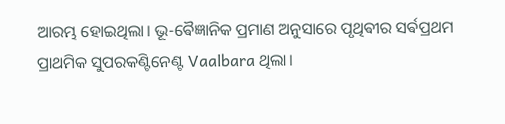ଆରମ୍ଭ ହୋଇଥିଲା। ଭୂ-ଵୈଜ୍ଞାନିକ ପ୍ରମାଣ ଅନୁସାରେ ପୃଥିଵୀର ସର୍ଵପ୍ରଥମ ପ୍ରାଥମିକ ସୁପରକଣ୍ଟିନେଣ୍ଟ Vaalbara ଥିଲା।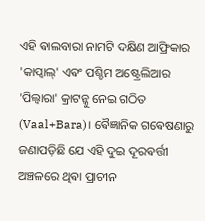ଏହି ଵାଲବାରା ନାମଟି ଦକ୍ଷିଣ ଆଫ୍ରିକାର 'କାପ୍ଵାଲ୍' ଏଵଂ ପଶ୍ଚିମ ଅଷ୍ଟ୍ରେଲିଆର 'ପିଲ୍ବାରା' କ୍ରାଟନ୍କୁ ନେଇ ଗଠିତ (Vaal+Bara)। ଵୈଜ୍ଞାନିକ ଗଵେଷଣାରୁ ଜଣାପଡ଼ିଛି ଯେ ଏହି ଦୁଇ ଦୂରଵର୍ତ୍ତୀ ଅଞ୍ଚଳରେ ଥିଵା ପ୍ରାଚୀନ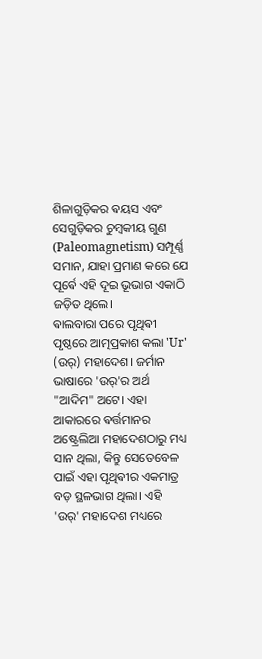ଶିଳାଗୁଡ଼ିକର ଵୟସ ଏବଂ ସେଗୁଡ଼ିକର ଚୁମ୍ବକୀୟ ଗୁଣ (Paleomagnetism) ସମ୍ପୂର୍ଣ୍ଣ ସମାନ, ଯାହା ପ୍ରମାଣ କରେ ଯେ ପୂର୍ଵେ ଏହି ଦୂଇ ଭୂଭାଗ ଏକାଠି ଜଡ଼ିତ ଥିଲେ।
ଵାଲବାରା ପରେ ପୃଥିଵୀ ପୃଷ୍ଠରେ ଆତ୍ମପ୍ରକାଶ କଲା 'Ur' (ଉର୍) ମହାଦେଶ। ଜର୍ମାନ ଭାଷାରେ 'ଉର୍'ର ଅର୍ଥ "ଆଦିମ" ଅଟେ। ଏହା ଆକାରରେ ଵର୍ତ୍ତମାନର ଅଷ୍ଟ୍ରେଲିଆ ମହାଦେଶଠାରୁ ମଧ୍ୟ ସାନ ଥିଲା, କିନ୍ତୁ ସେତେବେଳ ପାଇଁ ଏହା ପୃଥିଵୀର ଏକମାତ୍ର ବଡ଼ ସ୍ଥଳଭାଗ ଥିଲା। ଏହି 'ଉର୍' ମହାଦେଶ ମଧ୍ୟରେ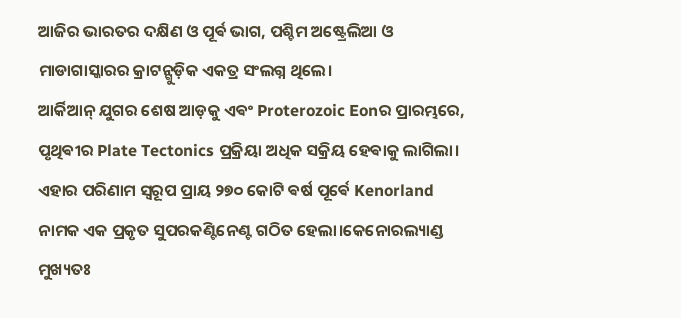ଆଜିର ଭାରତର ଦକ୍ଷିଣ ଓ ପୂର୍ଵ ଭାଗ, ପଶ୍ଚିମ ଅଷ୍ଟ୍ରେଲିଆ ଓ ମାଡାଗାସ୍କାରର କ୍ରାଟନ୍ଗୁଡ଼ିକ ଏକତ୍ର ସଂଲଗ୍ନ ଥିଲେ।
ଆର୍କିଆନ୍ ଯୁଗର ଶେଷ ଆଡ଼କୁ ଏଵଂ Proterozoic Eonର ପ୍ରାରମ୍ଭରେ, ପୃଥିଵୀର Plate Tectonics ପ୍ରକ୍ରିୟା ଅଧିକ ସକ୍ରିୟ ହେଵାକୁ ଲାଗିଲା। ଏହାର ପରିଣାମ ସ୍ୱରୂପ ପ୍ରାୟ ୨୭୦ କୋଟି ଵର୍ଷ ପୂର୍ଵେ Kenorland ନାମକ ଏକ ପ୍ରକୃତ ସୁପରକଣ୍ଟିନେଣ୍ଟ ଗଠିତ ହେଲା।କେନୋରଲ୍ୟାଣ୍ଡ ମୁଖ୍ୟତଃ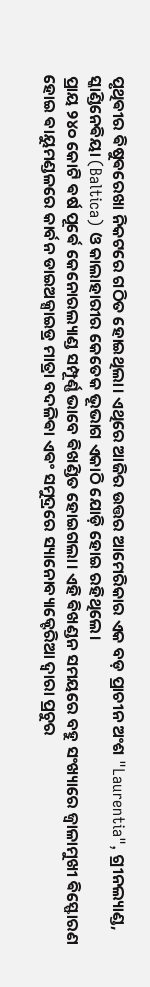ପୃଥିଵୀର ଵିଷୁଵରେଖା ନିକଟରେ ଗଠିତ ହୋଇଥିଲା। ଏଥିରେ ଆଜିର ଉତ୍ତର ଆମେରିକାର ଏକ ବଡ଼ ପ୍ରାଚୀନ ଅଂଶ "Laurentia", ଗ୍ରୀନଲ୍ୟାଣ୍ଡ, ସ୍କାଣ୍ଡିନେଵିୟା (Baltica) ଓ କାଲାହାରୀର କେତେକ ଭୂଭାଗ ଏକାଠି ଯୋଡ଼ି ହୋଇ ରହିଥିଲେ।
ପ୍ରାୟ ୨୪୦ କୋଟି ଵର୍ଷ ପୂର୍ଵେ କେନୋରଲ୍ୟାଣ୍ଡ ସମ୍ପୂର୍ଣ୍ଣ ଭାବେ ଵିଖଣ୍ଡିତ ହୋଇଗଲା। ଏହି ଵିଖଣ୍ଡନ ସମୟରେ ବହୁ ସଂଖ୍ୟାରେ ଜ୍ୱାଳାମୁଖୀ ଵିସ୍ଫୋରଣ ହୋଇ ଵାୟୁମଣ୍ଡଳରେ କାର୍ବନ ଡାଇଅକ୍ସାଇଡ୍ର ମାତ୍ରା ବଦଳିଵା ଏଵଂ ସମୁଦ୍ରରେ ସ୍ୟାନୋବ୍ୟାକ୍ଟେରିଆ ଦ୍ୱାରା ପ୍ରଚୁର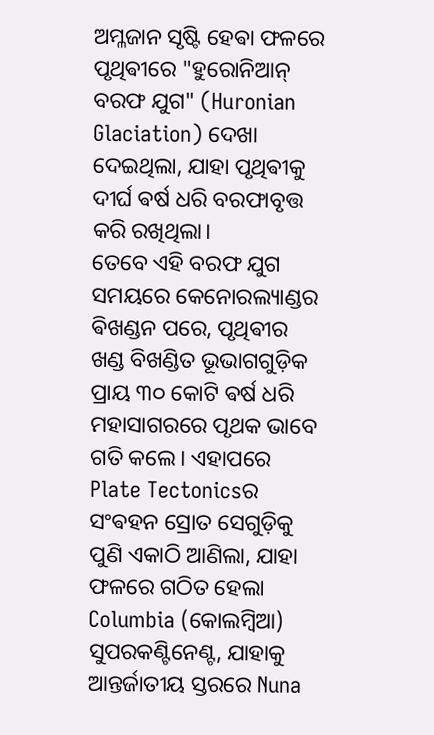ଅମ୍ଳଜାନ ସୃଷ୍ଟି ହେଵା ଫଳରେ ପୃଥିଵୀରେ "ହୁରୋନିଆନ୍ ବରଫ ଯୁଗ" (Huronian Glaciation) ଦେଖା ଦେଇଥିଲା, ଯାହା ପୃଥିଵୀକୁ ଦୀର୍ଘ ଵର୍ଷ ଧରି ବରଫାବୃତ୍ତ କରି ରଖିଥିଲା।
ତେବେ ଏହି ବରଫ ଯୁଗ ସମୟରେ କେନୋରଲ୍ୟାଣ୍ଡର ଵିଖଣ୍ଡନ ପରେ, ପୃଥିଵୀର ଖଣ୍ଡ ବିଖଣ୍ଡିତ ଭୂଭାଗଗୁଡ଼ିକ ପ୍ରାୟ ୩୦ କୋଟି ଵର୍ଷ ଧରି ମହାସାଗରରେ ପୃଥକ ଭାବେ ଗତି କଲେ। ଏହାପରେ Plate Tectonicsର ସଂଵହନ ସ୍ରୋତ ସେଗୁଡ଼ିକୁ ପୁଣି ଏକାଠି ଆଣିଲା, ଯାହା ଫଳରେ ଗଠିତ ହେଲା Columbia (କୋଲମ୍ବିଆ) ସୁପରକଣ୍ଟିନେଣ୍ଟ, ଯାହାକୁ ଆନ୍ତର୍ଜାତୀୟ ସ୍ତରରେ Nuna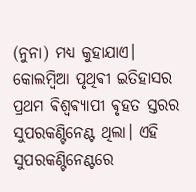(ନୁନା) ମଧ୍ୟ କୁହାଯାଏ।
କୋଲମ୍ବିଆ ପୃଥିଵୀ ଇତିହାସର ପ୍ରଥମ ଵିଶ୍ୱଵ୍ୟାପୀ ଵୃହତ ସ୍ତରର ସୁପରକଣ୍ଟିନେଣ୍ଟ ଥିଲା। ଏହି ସୁପରକଣ୍ଟିନେଣ୍ଟରେ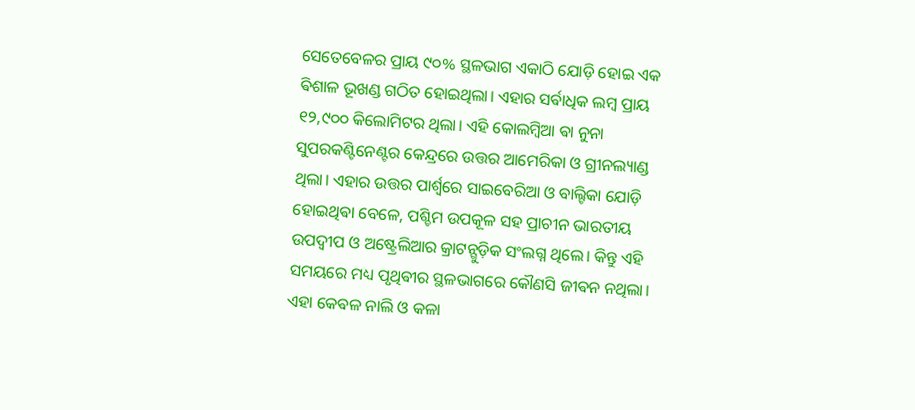ସେତେବେଳର ପ୍ରାୟ ୯୦% ସ୍ଥଳଭାଗ ଏକାଠି ଯୋଡ଼ି ହୋଇ ଏକ ଵିଶାଳ ଭୂଖଣ୍ଡ ଗଠିତ ହୋଇଥିଲା। ଏହାର ସର୍ଵାଧିକ ଲମ୍ବ ପ୍ରାୟ ୧୨,୯୦୦ କିଲୋମିଟର ଥିଲା। ଏହି କୋଲମ୍ବିଆ ଵା ନୁନା ସୁପରକଣ୍ଟିନେଣ୍ଟର କେନ୍ଦ୍ରରେ ଉତ୍ତର ଆମେରିକା ଓ ଗ୍ରୀନଲ୍ୟାଣ୍ଡ ଥିଲା। ଏହାର ଉତ୍ତର ପାର୍ଶ୍ୱରେ ସାଇବେରିଆ ଓ ବାଲ୍ଟିକା ଯୋଡ଼ି ହୋଇଥିଵା ବେଳେ, ପଶ୍ଚିମ ଉପକୂଳ ସହ ପ୍ରାଚୀନ ଭାରତୀୟ ଉପଦ୍ୱୀପ ଓ ଅଷ୍ଟ୍ରେଲିଆର କ୍ରାଟନ୍ଗୁଡ଼ିକ ସଂଲଗ୍ନ ଥିଲେ। କିନ୍ତୁ ଏହି ସମୟରେ ମଧ୍ୟ ପୃଥିଵୀର ସ୍ଥଳଭାଗରେ କୌଣସି ଜୀଵନ ନଥିଲା। ଏହା କେଵଳ ନାଲି ଓ କଳା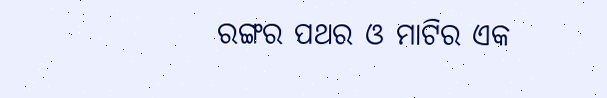ରଙ୍ଗର ପଥର ଓ ମାଟିର ଏକ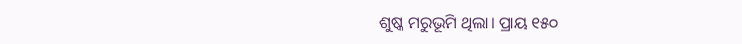ଶୁଷ୍କ ମରୁଭୂମି ଥିଲା। ପ୍ରାୟ ୧୫୦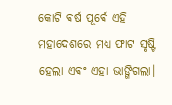କୋଟି ଵର୍ଷ ପୂର୍ଵେ ଏହି ମହାଦେଶରେ ମଧ୍ୟ ଫାଟ ସୃଷ୍ଟି ହେଲା ଏଵଂ ଏହା ଭାଙ୍ଗିଗଲା।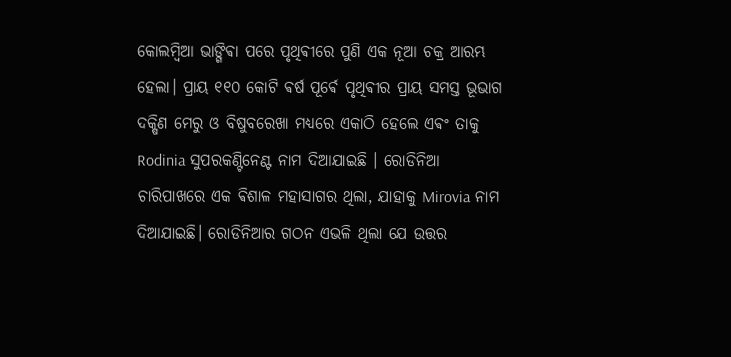କୋଲମ୍ବିଆ ଭାଙ୍ଗିଵା ପରେ ପୃଥିଵୀରେ ପୁଣି ଏକ ନୂଆ ଚକ୍ର ଆରମ୍ଭ ହେଲା। ପ୍ରାୟ ୧୧୦ କୋଟି ଵର୍ଷ ପୂର୍ଵେ ପୃଥିଵୀର ପ୍ରାୟ ସମସ୍ତ ଭୂଭାଗ ଦକ୍ଷିଣ ମେରୁ ଓ ବିଷୁବରେଖା ମଧ୍ୟରେ ଏକାଠି ହେଲେ ଏଵଂ ତାକୁ Rodinia ସୁପରକଣ୍ଟିନେଣ୍ଟ ନାମ ଦିଆଯାଇଛି । ରୋଡିନିଆ ଚାରିପାଖରେ ଏକ ଵିଶାଳ ମହାସାଗର ଥିଲା, ଯାହାକୁ Mirovia ନାମ ଦିଆଯାଇଛି। ରୋଡିନିଆର ଗଠନ ଏଭଳି ଥିଲା ଯେ ଉତ୍ତର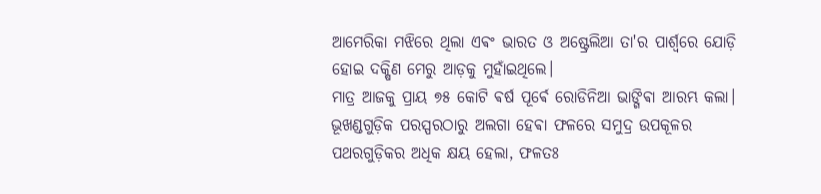ଆମେରିକା ମଝିରେ ଥିଲା ଏଵଂ ଭାରତ ଓ ଅଷ୍ଟ୍ରେଲିଆ ତା'ର ପାର୍ଶ୍ୱରେ ଯୋଡ଼ି ହୋଇ ଦକ୍ଷିଣ ମେରୁ ଆଡ଼କୁ ମୁହାଁଇଥିଲେ।
ମାତ୍ର ଆଜକୁ ପ୍ରାୟ ୭୫ କୋଟି ଵର୍ଷ ପୂର୍ଵେ ରୋଡିନିଆ ଭାଙ୍ଗିଵା ଆରମ୍ଭ କଲା। ଭୂଖଣ୍ଡଗୁଡ଼ିକ ପରସ୍ପରଠାରୁ ଅଲଗା ହେଵା ଫଳରେ ସମୁଦ୍ର ଉପକୂଳର ପଥରଗୁଡ଼ିକର ଅଧିକ କ୍ଷୟ ହେଲା, ଫଳତଃ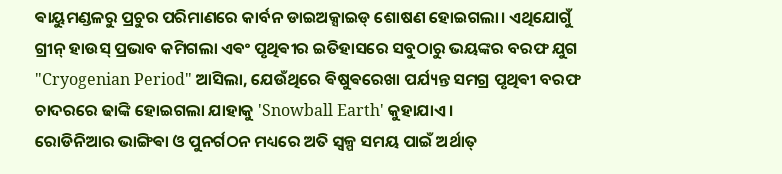ଵାୟୁମଣ୍ଡଳରୁ ପ୍ରଚୁର ପରିମାଣରେ କାର୍ବନ ଡାଇଅକ୍ସାଇଡ୍ ଶୋଷଣ ହୋଇଗଲା। ଏଥିଯୋଗୁଁ ଗ୍ରୀନ୍ ହାଉସ୍ ପ୍ରଭାବ କମିଗଲା ଏଵଂ ପୃଥିଵୀର ଇତିହାସରେ ସବୁଠାରୁ ଭୟଙ୍କର ବରଫ ଯୁଗ "Cryogenian Period" ଆସିଲା, ଯେଉଁଥିରେ ଵିଷୁଵରେଖା ପର୍ଯ୍ୟନ୍ତ ସମଗ୍ର ପୃଥିଵୀ ବରଫ ଚାଦରରେ ଢାଙ୍କି ହୋଇଗଲା ଯାହାକୁ 'Snowball Earth' କୁହାଯାଏ ।
ରୋଡିନିଆର ଭାଙ୍ଗିଵା ଓ ପୁନର୍ଗଠନ ମଧ୍ୟରେ ଅତି ସ୍ୱଳ୍ପ ସମୟ ପାଇଁ ଅର୍ଥାତ୍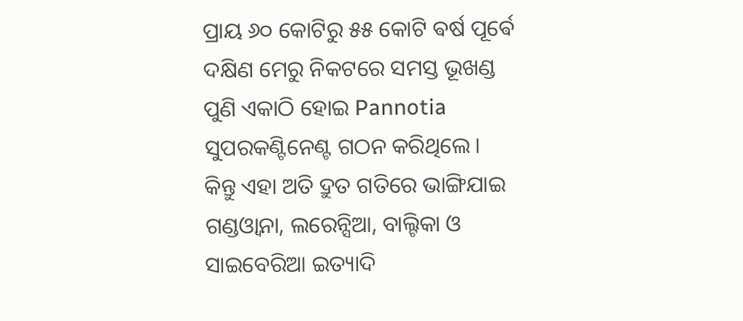ପ୍ରାୟ ୬୦ କୋଟିରୁ ୫୫ କୋଟି ଵର୍ଷ ପୂର୍ଵେ ଦକ୍ଷିଣ ମେରୁ ନିକଟରେ ସମସ୍ତ ଭୂଖଣ୍ଡ ପୁଣି ଏକାଠି ହୋଇ Pannotia ସୁପରକଣ୍ଟିନେଣ୍ଟ ଗଠନ କରିଥିଲେ। କିନ୍ତୁ ଏହା ଅତି ଦ୍ରୁତ ଗତିରେ ଭାଙ୍ଗିଯାଇ ଗଣ୍ଡଓ୍ବାନା, ଲରେନ୍ସିଆ, ବାଲ୍ଟିକା ଓ ସାଇବେରିଆ ଇତ୍ୟାଦି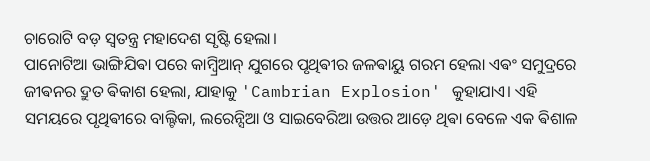ଚାରୋଟି ବଡ଼ ସ୍ୱତନ୍ତ୍ର ମହାଦେଶ ସୃଷ୍ଟି ହେଲା।
ପାନୋଟିଆ ଭାଙ୍ଗିଯିଵା ପରେ କାମ୍ବ୍ରିଆନ୍ ଯୁଗରେ ପୃଥିଵୀର ଜଳଵାୟୁ ଗରମ ହେଲା ଏଵଂ ସମୁଦ୍ରରେ ଜୀଵନର ଦ୍ରୁତ ଵିକାଶ ହେଲା, ଯାହାକୁ 'Cambrian Explosion' କୁହାଯାଏ। ଏହି ସମୟରେ ପୃଥିଵୀରେ ବାଲ୍ଟିକା, ଲରେନ୍ସିଆ ଓ ସାଇବେରିଆ ଉତ୍ତର ଆଡ଼େ ଥିଵା ବେଳେ ଏକ ଵିଶାଳ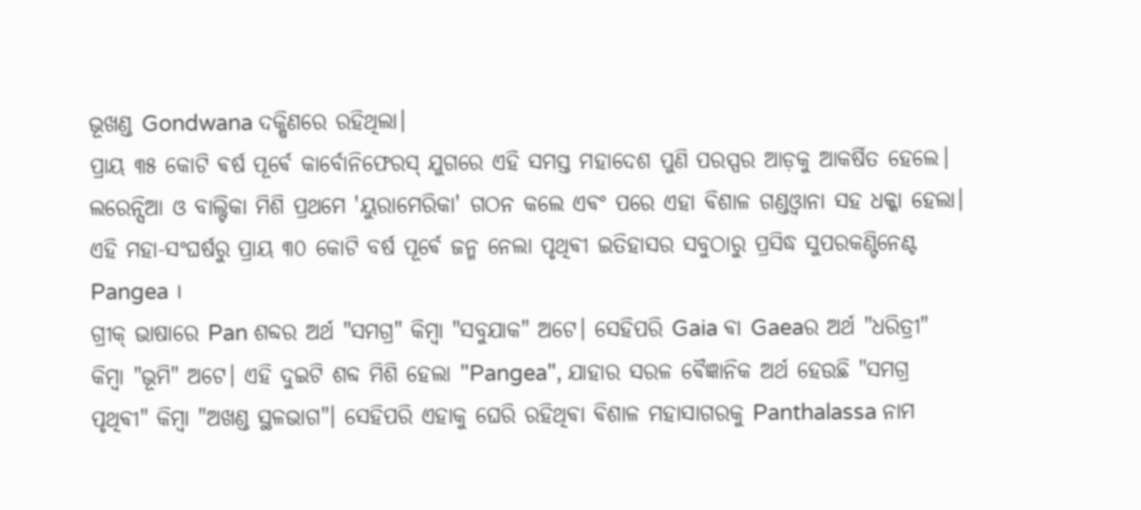ଭୂଖଣ୍ଡ Gondwana ଦକ୍ଷିଣରେ ରହିଥିଲା।
ପ୍ରାୟ ୩୫ କୋଟି ଵର୍ଷ ପୂର୍ଵେ କାର୍ବୋନିଫେରସ୍ ଯୁଗରେ ଏହି ସମସ୍ତ ମହାଦେଶ ପୁଣି ପରସ୍ପର ଆଡ଼କୁ ଆକର୍ଷିତ ହେଲେ। ଲରେନ୍ସିଆ ଓ ବାଲ୍ଟିକା ମିଶି ପ୍ରଥମେ 'ୟୁରାମେରିକା' ଗଠନ କଲେ ଏଵଂ ପରେ ଏହା ଵିଶାଳ ଗଣ୍ଡଓ୍ବାନା ସହ ଧକ୍କା ହେଲା। ଏହି ମହା-ସଂଘର୍ଷରୁ ପ୍ରାୟ ୩୦ କୋଟି ବର୍ଷ ପୂର୍ଵେ ଜନ୍ମ ନେଲା ପୃଥିଵୀ ଇତିହାସର ସବୁଠାରୁ ପ୍ରସିଦ୍ଧ ସୁପରକଣ୍ଟିନେଣ୍ଟ Pangea ।
ଗ୍ରୀକ୍ ଭାଷାରେ Pan ଶବ୍ଦର ଅର୍ଥ "ସମଗ୍ର" କିମ୍ବା "ସବୁଯାକ" ଅଟେ। ସେହିପରି Gaia ଵା Gaeaର ଅର୍ଥ "ଧରିତ୍ରୀ" କିମ୍ବା "ଭୂମି" ଅଟେ। ଏହି ଦୁଇଟି ଶବ୍ଦ ମିଶି ହେଲା "Pangea", ଯାହାର ସରଳ ଵୈଜ୍ଞାନିକ ଅର୍ଥ ହେଉଛି "ସମଗ୍ର ପୃଥିଵୀ" କିମ୍ବା "ଅଖଣ୍ଡ ସ୍ଥଳଭାଗ"। ସେହିପରି ଏହାକୁ ଘେରି ରହିଥିଵା ଵିଶାଳ ମହାସାଗରକୁ Panthalassa ନାମ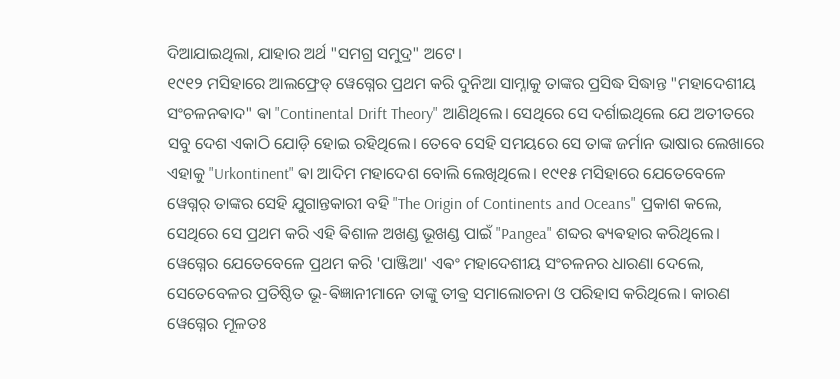ଦିଆଯାଇଥିଲା, ଯାହାର ଅର୍ଥ "ସମଗ୍ର ସମୁଦ୍ର" ଅଟେ।
୧୯୧୨ ମସିହାରେ ଆଲଫ୍ରେଡ୍ ୱେଗ୍ନେର ପ୍ରଥମ କରି ଦୁନିଆ ସାମ୍ନାକୁ ତାଙ୍କର ପ୍ରସିଦ୍ଧ ସିଦ୍ଧାନ୍ତ "ମହାଦେଶୀୟ ସଂଚଳନଵାଦ" ଵା "Continental Drift Theory" ଆଣିଥିଲେ। ସେଥିରେ ସେ ଦର୍ଶାଇଥିଲେ ଯେ ଅତୀତରେ ସବୁ ଦେଶ ଏକାଠି ଯୋଡ଼ି ହୋଇ ରହିଥିଲେ। ତେବେ ସେହି ସମୟରେ ସେ ତାଙ୍କ ଜର୍ମାନ ଭାଷାର ଲେଖାରେ ଏହାକୁ "Urkontinent" ଵା ଆଦିମ ମହାଦେଶ ବୋଲି ଲେଖିଥିଲେ। ୧୯୧୫ ମସିହାରେ ଯେତେବେଳେ ୱେଗ୍ନର୍ ତାଙ୍କର ସେହି ଯୁଗାନ୍ତକାରୀ ବହି "The Origin of Continents and Oceans" ପ୍ରକାଶ କଲେ, ସେଥିରେ ସେ ପ୍ରଥମ କରି ଏହି ଵିଶାଳ ଅଖଣ୍ଡ ଭୂଖଣ୍ଡ ପାଇଁ "Pangea" ଶବ୍ଦର ଵ୍ୟଵହାର କରିଥିଲେ।
ୱେଗ୍ନେର ଯେତେବେଳେ ପ୍ରଥମ କରି 'ପାଞ୍ଜିଆ' ଏଵଂ ମହାଦେଶୀୟ ସଂଚଳନର ଧାରଣା ଦେଲେ, ସେତେବେଳର ପ୍ରତିଷ୍ଠିତ ଭୂ-ଵିଜ୍ଞାନୀମାନେ ତାଙ୍କୁ ତୀଵ୍ର ସମାଲୋଚନା ଓ ପରିହାସ କରିଥିଲେ। କାରଣ ୱେଗ୍ନେର ମୂଳତଃ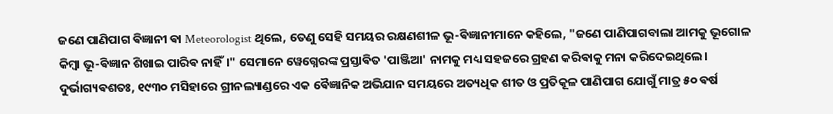ଜଣେ ପାଣିପାଗ ଵିଜ୍ଞାନୀ ଵା Meteorologist ଥିଲେ, ତେଣୁ ସେହି ସମୟର ରକ୍ଷଣଶୀଳ ଭୂ-ଵିଜ୍ଞାନୀମାନେ କହିଲେ, "ଜଣେ ପାଣିପାଗବାଲା ଆମକୁ ଭୂଗୋଳ କିମ୍ବା ଭୂ-ଵିଜ୍ଞାନ ଶିଖାଇ ପାରିଵ ନାହିଁ।" ସେମାନେ ୱେଗ୍ନେରଙ୍କ ପ୍ରସ୍ତାଵିତ 'ପାଞ୍ଜିଆ' ନାମକୁ ମଧ୍ୟ ସହଜରେ ଗ୍ରହଣ କରିଵାକୁ ମନା କରିଦେଇଥିଲେ।
ଦୁର୍ଭାଗ୍ୟଵଶତଃ, ୧୯୩୦ ମସିହାରେ ଗ୍ରୀନଲ୍ୟାଣ୍ଡରେ ଏକ ଵୈଜ୍ଞାନିକ ଅଭିଯାନ ସମୟରେ ଅତ୍ୟଧିକ ଶୀତ ଓ ପ୍ରତିକୂଳ ପାଣିପାଗ ଯୋଗୁଁ ମାତ୍ର ୫୦ ଵର୍ଷ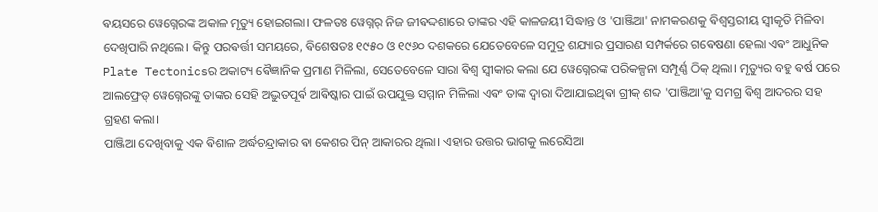ଵୟସରେ ୱେଗ୍ନେରଙ୍କ ଅକାଳ ମୃତ୍ୟୁ ହୋଇଗଲା। ଫଳତଃ ୱେଗ୍ନର୍ ନିଜ ଜୀଵଦ୍ଦଶାରେ ତାଙ୍କର ଏହି କାଳଜୟୀ ସିଦ୍ଧାନ୍ତ ଓ 'ପାଞ୍ଜିଆ' ନାମକରଣକୁ ଵିଶ୍ୱସ୍ତରୀୟ ସ୍ୱୀକୃତି ମିଳିବା ଦେଖିପାରି ନଥିଲେ। କିନ୍ତୁ ପରଵର୍ତ୍ତୀ ସମୟରେ, ଵିଶେଷତଃ ୧୯୫୦ ଓ ୧୯୬୦ ଦଶକରେ ଯେତେବେଳେ ସମୁଦ୍ର ଶଯ୍ୟାର ପ୍ରସାରଣ ସମ୍ପର୍କରେ ଗଵେଷଣା ହେଲା ଏଵଂ ଆଧୁନିକ Plate Tectonicsର ଅକାଟ୍ୟ ଵୈଜ୍ଞାନିକ ପ୍ରମାଣ ମିଳିଲା, ସେତେବେଳେ ସାରା ଵିଶ୍ୱ ସ୍ୱୀକାର କଲା ଯେ ୱେଗ୍ନେରଙ୍କ ପରିକଳ୍ପନା ସମ୍ପୂର୍ଣ୍ଣ ଠିକ୍ ଥିଲା। ମୃତ୍ୟୁର ବହୁ ଵର୍ଷ ପରେ ଆଲଫ୍ରେଡ୍ ୱେଗ୍ନେରଙ୍କୁ ତାଙ୍କର ସେହି ଅଦ୍ଭୁତପୂର୍ଵ ଆଵିଷ୍କାର ପାଇଁ ଉପଯୁକ୍ତ ସମ୍ମାନ ମିଳିଲା ଏଵଂ ତାଙ୍କ ଦ୍ୱାରା ଦିଆଯାଇଥିଵା ଗ୍ରୀକ୍ ଶବ୍ଦ 'ପାଞ୍ଜିଆ'କୁ ସମଗ୍ର ଵିଶ୍ୱ ଆଦରର ସହ ଗ୍ରହଣ କଲା।
ପାଞ୍ଜିଆ ଦେଖିବାକୁ ଏକ ଵିଶାଳ ଅର୍ଦ୍ଧଚନ୍ଦ୍ରାକାର ଵା କେଶର ପିନ୍ ଆକାରର ଥିଲା। ଏହାର ଉତ୍ତର ଭାଗକୁ ଲରେସିଆ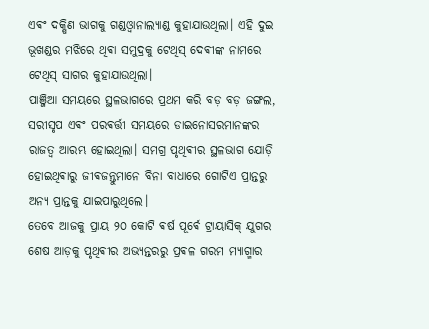ଏଵଂ ଦକ୍ଷିଣ ଭାଗକୁ ଗଣ୍ଡଓ୍ବାନାଲ୍ୟାଣ୍ଡ କୁହାଯାଉଥିଲା। ଏହି ଦୁଇ ଭୂଖଣ୍ଡର ମଝିରେ ଥିଵା ସମୁଦ୍ରକୁ ଟେଥିସ୍ ଦେଵୀଙ୍କ ନାମରେ ଟେଥିସ୍ ସାଗର କୁହାଯାଉଥିଲା।
ପାଞ୍ଜିଆ ସମୟରେ ସ୍ଥଳଭାଗରେ ପ୍ରଥମ କରି ବଡ଼ ବଡ଼ ଜଙ୍ଗଲ, ସରୀସୃପ ଏଵଂ ପରଵର୍ତ୍ତୀ ସମୟରେ ଡାଇନୋସରମାନଙ୍କର ରାଜତ୍ୱ ଆରମ୍ଭ ହୋଇଥିଲା। ସମଗ୍ର ପୃଥିଵୀର ସ୍ଥଳଭାଗ ଯୋଡ଼ି ହୋଇଥିଵାରୁ ଜୀଵଜନ୍ତୁମାନେ ବିନା ବାଧାରେ ଗୋଟିଏ ପ୍ରାନ୍ତରୁ ଅନ୍ୟ ପ୍ରାନ୍ତକୁ ଯାଇପାରୁଥିଲେ।
ତେବେ ଆଜକୁ ପ୍ରାୟ ୨୦ କୋଟି ଵର୍ଷ ପୂର୍ଵେ ଟ୍ରାୟାସିକ୍ ଯୁଗର ଶେଷ ଆଡ଼କୁ ପୃଥିଵୀର ଅଭ୍ୟନ୍ତରରୁ ପ୍ରଵଳ ଗରମ ମ୍ୟାଗ୍ମାର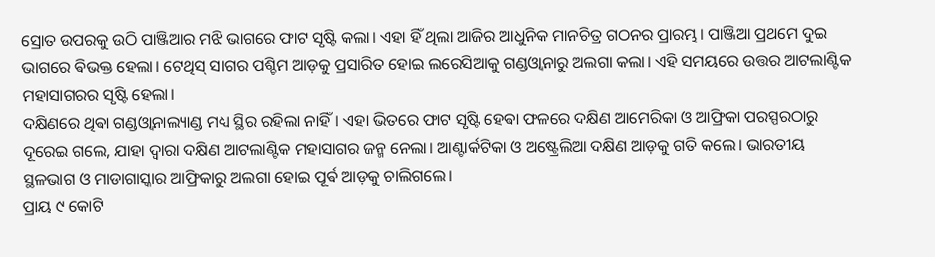ସ୍ରୋତ ଉପରକୁ ଉଠି ପାଞ୍ଜିଆର ମଝି ଭାଗରେ ଫାଟ ସୃଷ୍ଟି କଲା। ଏହା ହିଁ ଥିଲା ଆଜିର ଆଧୁନିକ ମାନଚିତ୍ର ଗଠନର ପ୍ରାରମ୍ଭ। ପାଞ୍ଜିଆ ପ୍ରଥମେ ଦୁଇ ଭାଗରେ ଵିଭକ୍ତ ହେଲା। ଟେଥିସ୍ ସାଗର ପଶ୍ଚିମ ଆଡ଼କୁ ପ୍ରସାରିତ ହୋଇ ଲରେସିଆକୁ ଗଣ୍ଡଓ୍ବାନାରୁ ଅଲଗା କଲା। ଏହି ସମୟରେ ଉତ୍ତର ଆଟଲାଣ୍ଟିକ ମହାସାଗରର ସୃଷ୍ଟି ହେଲା।
ଦକ୍ଷିଣରେ ଥିଵା ଗଣ୍ଡଓ୍ବାନାଲ୍ୟାଣ୍ଡ ମଧ୍ୟ ସ୍ଥିର ରହିଲା ନାହିଁ। ଏହା ଭିତରେ ଫାଟ ସୃଷ୍ଟି ହେଵା ଫଳରେ ଦକ୍ଷିଣ ଆମେରିକା ଓ ଆଫ୍ରିକା ପରସ୍ପରଠାରୁ ଦୂରେଇ ଗଲେ, ଯାହା ଦ୍ୱାରା ଦକ୍ଷିଣ ଆଟଲାଣ୍ଟିକ ମହାସାଗର ଜନ୍ମ ନେଲା। ଆଣ୍ଟାର୍କଟିକା ଓ ଅଷ୍ଟ୍ରେଲିଆ ଦକ୍ଷିଣ ଆଡ଼କୁ ଗତି କଲେ। ଭାରତୀୟ ସ୍ଥଳଭାଗ ଓ ମାଡାଗାସ୍କାର ଆଫ୍ରିକାରୁ ଅଲଗା ହୋଇ ପୂର୍ଵ ଆଡ଼କୁ ଚାଲିଗଲେ।
ପ୍ରାୟ ୯ କୋଟି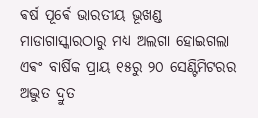ଵର୍ଷ ପୂର୍ଵେ ଭାରତୀୟ ଭୂଖଣ୍ଡ ମାଡାଗାସ୍କାରଠାରୁ ମଧ୍ୟ ଅଲଗା ହୋଇଗଲା ଏଵଂ ବାର୍ଷିକ ପ୍ରାୟ ୧୫ରୁ ୨୦ ସେଣ୍ଟିମିଟରର ଅଦ୍ଭୁତ ଦ୍ରୁତ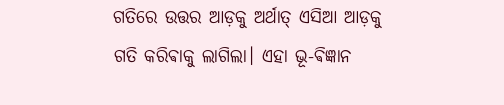ଗତିରେ ଉତ୍ତର ଆଡ଼କୁ ଅର୍ଥାତ୍ ଏସିଆ ଆଡ଼କୁ ଗତି କରିଵାକୁ ଲାଗିଲା। ଏହା ଭୂ-ଵିଜ୍ଞାନ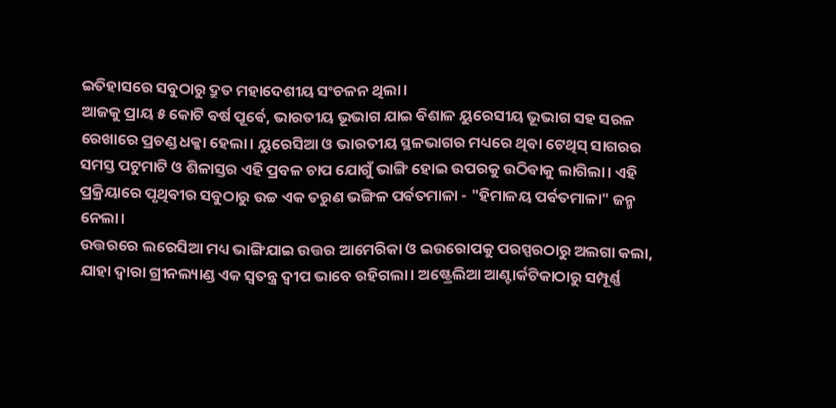ଇତିହାସରେ ସବୁଠାରୁ ଦ୍ରୁତ ମହାଦେଶୀୟ ସଂଚଳନ ଥିଲା।
ଆଜକୁ ପ୍ରାୟ ୫ କୋଟି ଵର୍ଷ ପୂର୍ଵେ, ଭାରତୀୟ ଭୂଭାଗ ଯାଇ ଵିଶାଳ ୟୁରେସୀୟ ଭୂଭାଗ ସହ ସରଳ ରେଖାରେ ପ୍ରଚଣ୍ଡ ଧକ୍କା ହେଲା। ୟୁରେସିଆ ଓ ଭାରତୀୟ ସ୍ଥଳଭାଗର ମଧ୍ୟରେ ଥିଵା ଟେଥିସ୍ ସାଗରର ସମସ୍ତ ପଟୁମାଟି ଓ ଶିଳାସ୍ତର ଏହି ପ୍ରବଳ ଚାପ ଯୋଗୁଁ ଭାଙ୍ଗି ହୋଇ ଉପରକୁ ଉଠିଵାକୁ ଲାଗିଲା। ଏହି ପ୍ରକ୍ରିୟାରେ ପୃଥିଵୀର ସବୁଠାରୁ ଉଚ୍ଚ ଏକ ତରୁଣ ଭଙ୍ଗିଳ ପର୍ଵତମାଳା - "ହିମାଳୟ ପର୍ଵତମାଳା" ଜନ୍ମ ନେଲା।
ଉତ୍ତରରେ ଲରେସିଆ ମଧ୍ୟ ଭାଙ୍ଗିଯାଇ ଉତ୍ତର ଆମେରିକା ଓ ଇଉରୋପକୁ ପରସ୍ପରଠାରୁ ଅଲଗା କଲା, ଯାହା ଦ୍ୱାରା ଗ୍ରୀନଲ୍ୟାଣ୍ଡ ଏକ ସ୍ୱତନ୍ତ୍ର ଦ୍ୱୀପ ଭାବେ ରହିଗଲା। ଅଷ୍ଟ୍ରେଲିଆ ଆଣ୍ଟାର୍କଟିକାଠାରୁ ସମ୍ପୂର୍ଣ୍ଣ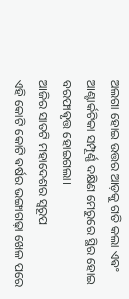ଅଲଗା ହୋଇ ଉତ୍ତର ଆଡ଼କୁ ଗତି କଲା ଏଵଂ ଆଣ୍ଟାର୍କଟିକା ସମ୍ପୂର୍ଣ୍ଣ ଦକ୍ଷିଣ ମେରୁରେ ସ୍ଥିର ହୋଇ ବରଫାଵୃତ୍ତ ହୋଇଗଲା।
ଆଜିର ସାତଟି ମହାଦେଶର ସ୍ୱରୂପ
ଏହି କୋଟି କୋଟି ଵର୍ଷର ଭଙ୍ଗାଗଢ଼ା ଖେଳ ପରେ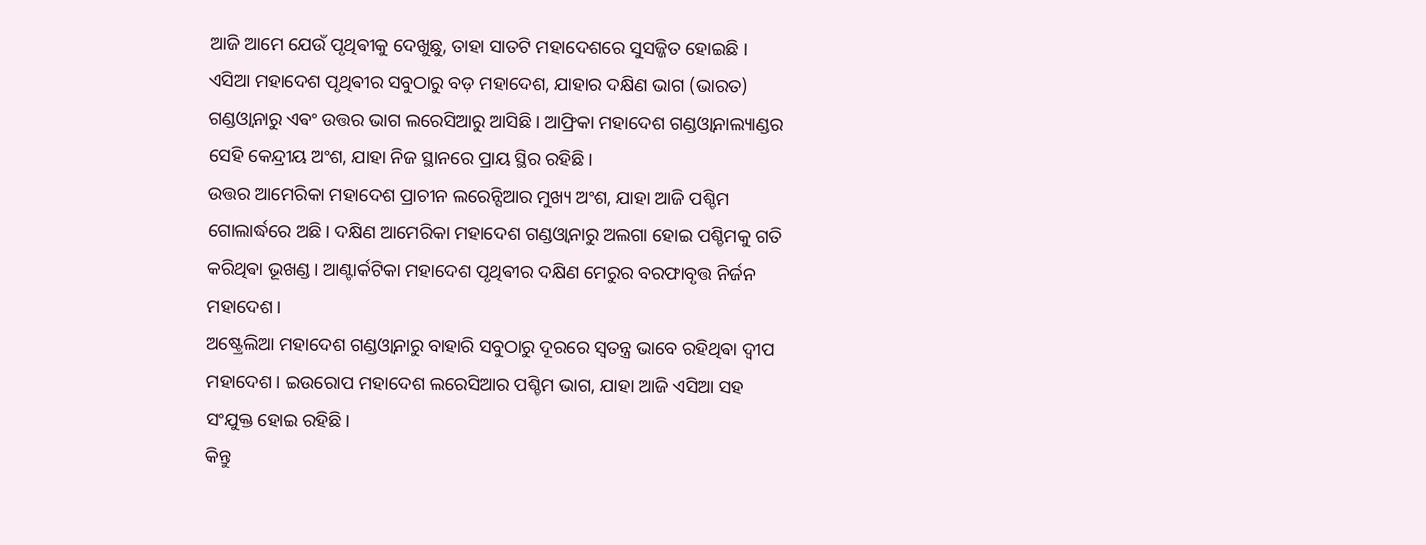ଆଜି ଆମେ ଯେଉଁ ପୃଥିଵୀକୁ ଦେଖୁଛୁ, ତାହା ସାତଟି ମହାଦେଶରେ ସୁସଜ୍ଜିତ ହୋଇଛି ।
ଏସିଆ ମହାଦେଶ ପୃଥିଵୀର ସବୁଠାରୁ ବଡ଼ ମହାଦେଶ, ଯାହାର ଦକ୍ଷିଣ ଭାଗ (ଭାରତ) ଗଣ୍ଡଓ୍ବାନାରୁ ଏଵଂ ଉତ୍ତର ଭାଗ ଲରେସିଆରୁ ଆସିଛି। ଆଫ୍ରିକା ମହାଦେଶ ଗଣ୍ଡଓ୍ବାନାଲ୍ୟାଣ୍ଡର ସେହି କେନ୍ଦ୍ରୀୟ ଅଂଶ, ଯାହା ନିଜ ସ୍ଥାନରେ ପ୍ରାୟ ସ୍ଥିର ରହିଛି।
ଉତ୍ତର ଆମେରିକା ମହାଦେଶ ପ୍ରାଚୀନ ଲରେନ୍ସିଆର ମୁଖ୍ୟ ଅଂଶ, ଯାହା ଆଜି ପଶ୍ଚିମ ଗୋଲାର୍ଦ୍ଧରେ ଅଛି। ଦକ୍ଷିଣ ଆମେରିକା ମହାଦେଶ ଗଣ୍ଡଓ୍ବାନାରୁ ଅଲଗା ହୋଇ ପଶ୍ଚିମକୁ ଗତି କରିଥିଵା ଭୂଖଣ୍ଡ। ଆଣ୍ଟାର୍କଟିକା ମହାଦେଶ ପୃଥିଵୀର ଦକ୍ଷିଣ ମେରୁର ବରଫାବୃତ୍ତ ନିର୍ଜନ ମହାଦେଶ।
ଅଷ୍ଟ୍ରେଲିଆ ମହାଦେଶ ଗଣ୍ଡଓ୍ବାନାରୁ ବାହାରି ସବୁଠାରୁ ଦୂରରେ ସ୍ୱତନ୍ତ୍ର ଭାବେ ରହିଥିଵା ଦ୍ୱୀପ ମହାଦେଶ। ଇଉରୋପ ମହାଦେଶ ଲରେସିଆର ପଶ୍ଚିମ ଭାଗ, ଯାହା ଆଜି ଏସିଆ ସହ ସଂଯୁକ୍ତ ହୋଇ ରହିଛି।
କିନ୍ତୁ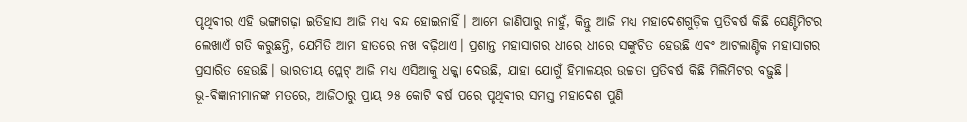ପୃଥିଵୀର ଏହି ଭଙ୍ଗାଗଢ଼ା ଇତିହାସ ଆଜି ମଧ୍ୟ ବନ୍ଦ ହୋଇନାହିଁ। ଆମେ ଜାଣିପାରୁ ନାହୁଁ, କିନ୍ତୁ ଆଜି ମଧ୍ୟ ମହାଦେଶଗୁଡ଼ିକ ପ୍ରତିଵର୍ଷ କିଛି ସେଣ୍ଟିମିଟର ଲେଖାଏଁ ଗତି କରୁଛନ୍ତି, ଯେମିତି ଆମ ହାତରେ ନଖ ବଢ଼ିଥାଏ। ପ୍ରଶାନ୍ତ ମହାସାଗର ଧୀରେ ଧୀରେ ସଙ୍କୁଚିତ ହେଉଛି ଏଵଂ ଆଟଲାଣ୍ଟିକ ମହାସାଗର ପ୍ରସାରିତ ହେଉଛି। ଭାରତୀୟ ପ୍ଲେଟ୍ ଆଜି ମଧ୍ୟ ଏସିଆକୁ ଧକ୍କା ଦେଉଛି, ଯାହା ଯୋଗୁଁ ହିମାଳୟର ଉଚ୍ଚତା ପ୍ରତିଵର୍ଷ କିଛି ମିଲିମିଟର ବଢ଼ୁଛି।
ଭୂ-ଵିଜ୍ଞାନୀମାନଙ୍କ ମତରେ, ଆଜିଠାରୁ ପ୍ରାୟ ୨୫ କୋଟି ଵର୍ଷ ପରେ ପୃଥିଵୀର ସମସ୍ତ ମହାଦେଶ ପୁଣି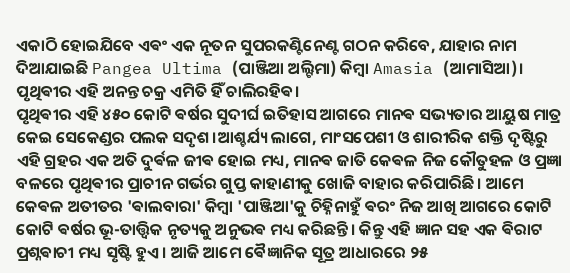ଏକାଠି ହୋଇଯିବେ ଏଵଂ ଏକ ନୂତନ ସୁପରକଣ୍ଟିନେଣ୍ଟ ଗଠନ କରିବେ, ଯାହାର ନାମ ଦିଆଯାଇଛି Pangea Ultima (ପାଞ୍ଜିଆ ଅଲ୍ଟିମା) କିମ୍ବା Amasia (ଆମାସିଆ)। ପୃଥିଵୀର ଏହି ଅନନ୍ତ ଚକ୍ର ଏମିତି ହିଁ ଚାଲିରହିଵ।
ପୃଥିଵୀର ଏହି ୪୫୦ କୋଟି ଵର୍ଷର ସୁଦୀର୍ଘ ଇତିହାସ ଆଗରେ ମାନଵ ସଭ୍ୟତାର ଆୟୁଷ ମାତ୍ର କେଇ ସେକେଣ୍ଡର ପଲକ ସଦୃଶ।ଆଶ୍ଚର୍ଯ୍ୟ ଲାଗେ, ମାଂସପେଶୀ ଓ ଶାରୀରିକ ଶକ୍ତି ଦୃଷ୍ଟିରୁ ଏହି ଗ୍ରହର ଏକ ଅତି ଦୁର୍ଵଳ ଜୀଵ ହୋଇ ମଧ୍ୟ, ମାନଵ ଜାତି କେଵଳ ନିଜ କୌତୁହଳ ଓ ପ୍ରଜ୍ଞା ବଳରେ ପୃଥିଵୀର ପ୍ରାଚୀନ ଗର୍ଭର ଗୁପ୍ତ କାହାଣୀକୁ ଖୋଜି ବାହାର କରିପାରିଛି। ଆମେ କେଵଳ ଅତୀତର 'ଵାଲବାରା' କିମ୍ବା 'ପାଞ୍ଜିଆ'କୁ ଚିହ୍ନିନାହୁଁ ଵରଂ ନିଜ ଆଖି ଆଗରେ କୋଟି କୋଟି ଵର୍ଷର ଭୂ-ତାତ୍ତ୍ଵିକ ନୃତ୍ୟକୁ ଅନୁଭଵ ମଧ୍ୟ କରିଛନ୍ତି। କିନ୍ତୁ ଏହି ଜ୍ଞାନ ସହ ଏକ ଵିରାଟ ପ୍ରଶ୍ନଵାଚୀ ମଧ୍ୟ ସୃଷ୍ଟି ହୁଏ । ଆଜି ଆମେ ଵୈଜ୍ଞାନିକ ସୂତ୍ର ଆଧାରରେ ୨୫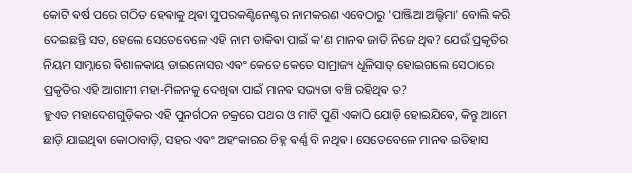କୋଟି ଵର୍ଷ ପରେ ଗଠିତ ହେଵାକୁ ଥିଵା ସୁପରକଣ୍ଟିନେଣ୍ଟର ନାମକରଣ ଏବେଠାରୁ 'ପାଞ୍ଜିଆ ଅଲ୍ଟିମା' ବୋଲି କରି ଦେଇଛନ୍ତି ସତ, ହେଲେ ସେତେବେଳେ ଏହି ନାମ ଡାକିଵା ପାଇଁ କ'ଣ ମାନଵ ଜାତି ନିଜେ ଥିଵ? ଯେଉଁ ପ୍ରକୃତିର ନିୟମ ସାମ୍ନାରେ ଵିଶାଳକାୟ ଡାଇନୋସର ଏଵଂ କେତେ କେତେ ସାମ୍ରାଜ୍ୟ ଧୂଳିସାତ୍ ହୋଇଗଲେ ସେଠାରେ ପ୍ରକୃତିର ଏହି ଆଗାମୀ ମହା-ମିଳନକୁ ଦେଖିଵା ପାଇଁ ମାନଵ ସଭ୍ୟତା ବଞ୍ଚି ରହିଥିଵ ତ?
ହୁଏତ ମହାଦେଶଗୁଡ଼ିକର ଏହି ପୁନର୍ଗଠନ ଚକ୍ରରେ ପଥର ଓ ମାଟି ପୁଣି ଏକାଠି ଯୋଡ଼ି ହୋଇଯିଵେ, କିନ୍ତୁ ଆମେ ଛାଡ଼ି ଯାଇଥିଵା କୋଠାବାଡ଼ି, ସହର ଏଵଂ ଅହଂକାରର ଚିହ୍ନ ଵର୍ଣ୍ଣ ବି ନଥିଵ। ସେତେବେଳେ ମାନଵ ଇତିହାସ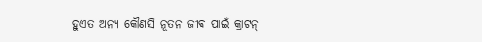ହୁଏତ ଅନ୍ୟ କୌଣସି ନୂତନ ଜୀଵ ପାଇଁ କ୍ରାଟନ୍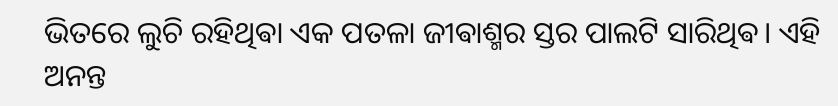ଭିତରେ ଲୁଚି ରହିଥିଵା ଏକ ପତଳା ଜୀଵାଶ୍ମର ସ୍ତର ପାଲଟି ସାରିଥିଵ। ଏହି ଅନନ୍ତ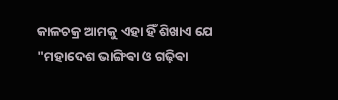କାଳଚକ୍ର ଆମକୁ ଏହା ହିଁ ଶିଖାଏ ଯେ "ମହାଦେଶ ଭାଙ୍ଗିଵା ଓ ଗଢ଼ିଵା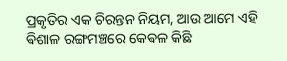ପ୍ରକୃତିର ଏକ ଚିରନ୍ତନ ନିୟମ, ଆଉ ଆମେ ଏହି ଵିଶାଳ ରଙ୍ଗମଞ୍ଚରେ କେଵଳ କିଛି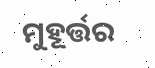ମୁହୂର୍ତ୍ତର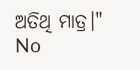ଅତିଥି ମାତ୍ର।"
No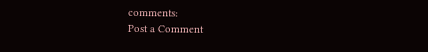comments:
Post a Comment